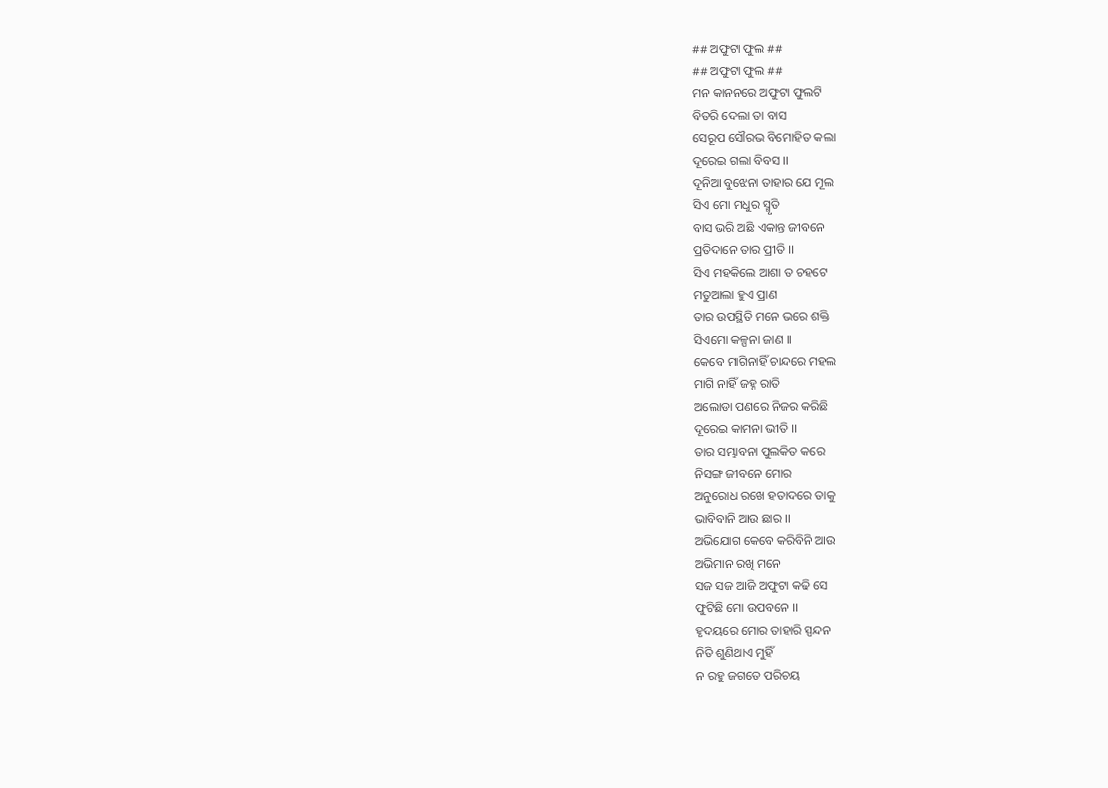## ଅଫୁଟା ଫୁଲ ##
## ଅଫୁଟା ଫୁଲ ##
ମନ କାନନରେ ଅଫୁଟା ଫୁଲଟି
ବିତରି ଦେଲା ତା ବାସ
ସେରୂପ ସୌରଭ ବିମୋହିତ କଲା
ଦୂରେଇ ଗଲା ବିବସ ।।
ଦୂନିଆ ବୁଝେନା ତାହାର ଯେ ମୂଲ
ସିଏ ମୋ ମଧୁର ସ୍ମୃତି
ବାସ ଭରି ଅଛି ଏକାନ୍ତ ଜୀବନେ
ପ୍ରତିଦାନେ ତାର ପ୍ରୀତି ।।
ସିଏ ମହକିଲେ ଆଶା ତ ଚହଟେ
ମତୁଆଲା ହୁଏ ପ୍ରାଣ
ତାର ଉପସ୍ଥିତି ମନେ ଭରେ ଶକ୍ତି
ସିଏମୋ କଳ୍ପନା ଜାଣ ।।
କେବେ ମାଗିନାହିଁ ଚାନ୍ଦରେ ମହଲ
ମାଗି ନାହିଁ ଜହ୍ନ ରାତି
ଅଲୋଡା ପଣରେ ନିଜର କରିଛି
ଦୂରେଇ କାମନା ଭୀତି ।।
ତାର ସମ୍ଭାବନା ପୁଲକିତ କରେ
ନିସଙ୍ଗ ଜୀବନେ ମୋର
ଅନୁରୋଧ ରଖେ ହତାଦରେ ତାକୁ
ଭାବିବାନି ଆଉ ଛାର ।।
ଅଭିଯୋଗ କେବେ କରିବିନି ଆଉ
ଅଭିମାନ ରଖି ମନେ
ସଜ ସଜ ଆଜି ଅଫୁଟା କଢି ସେ
ଫୁଟିଛି ମୋ ଉପବନେ ।।
ହୃଦୟରେ ମୋର ତାହାରି ସ୍ପନ୍ଦନ
ନିତି ଶୁଣିଥାଏ ମୁହିଁ
ନ ରହୁ ଜଗତେ ପରିଚୟ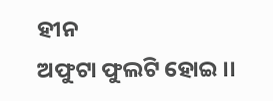ହୀନ
ଅଫୁଟା ଫୁଲଟି ହୋଇ ।।